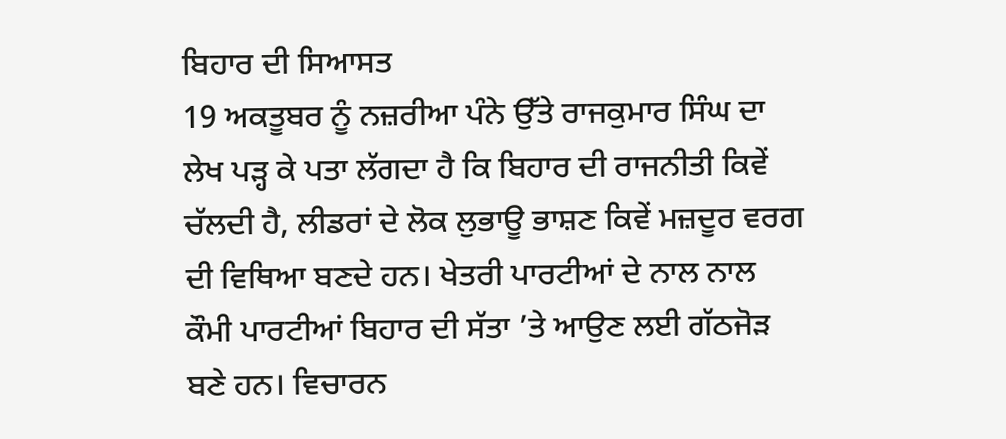ਬਿਹਾਰ ਦੀ ਸਿਆਸਤ
19 ਅਕਤੂਬਰ ਨੂੰ ਨਜ਼ਰੀਆ ਪੰਨੇ ਉੱਤੇ ਰਾਜਕੁਮਾਰ ਸਿੰਘ ਦਾ ਲੇਖ ਪੜ੍ਹ ਕੇ ਪਤਾ ਲੱਗਦਾ ਹੈ ਕਿ ਬਿਹਾਰ ਦੀ ਰਾਜਨੀਤੀ ਕਿਵੇਂ ਚੱਲਦੀ ਹੈ, ਲੀਡਰਾਂ ਦੇ ਲੋਕ ਲੁਭਾਊ ਭਾਸ਼ਣ ਕਿਵੇਂ ਮਜ਼ਦੂਰ ਵਰਗ ਦੀ ਵਿਥਿਆ ਬਣਦੇ ਹਨ। ਖੇਤਰੀ ਪਾਰਟੀਆਂ ਦੇ ਨਾਲ ਨਾਲ ਕੌਮੀ ਪਾਰਟੀਆਂ ਬਿਹਾਰ ਦੀ ਸੱਤਾ ’ਤੇ ਆਉਣ ਲਈ ਗੱਠਜੋੜ ਬਣੇ ਹਨ। ਵਿਚਾਰਨ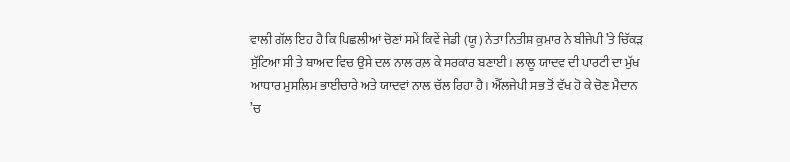ਵਾਲੀ ਗੱਲ ਇਹ ਹੈ ਕਿ ਪਿਛਲੀਆਂ ਚੋਣਾਂ ਸਮੇਂ ਕਿਵੇਂ ਜੇਡੀ (ਯੂ) ਨੇਤਾ ਨਿਤੀਸ਼ ਕੁਮਾਰ ਨੇ ਬੀਜੇਪੀ ’ਤੇ ਚਿੱਕੜ ਸੁੱਟਿਆ ਸੀ ਤੇ ਬਾਅਦ ਵਿਚ ਉਸੇ ਦਲ ਨਾਲ ਰਲ਼ ਕੇ ਸਰਕਾਰ ਬਣਾਈ। ਲਾਲੂ ਯਾਦਵ ਦੀ ਪਾਰਟੀ ਦਾ ਮੁੱਖ ਆਧਾਰ ਮੁਸਲਿਮ ਭਾਈਚਾਰੇ ਅਤੇ ਯਾਦਵਾਂ ਨਾਲ ਚੱਲ ਰਿਹਾ ਹੈ। ਐੱਲਜੇਪੀ ਸਭ ਤੋਂ ਵੱਖ ਹੋ ਕੇ ਚੋਣ ਮੈਦਾਨ ’ਚ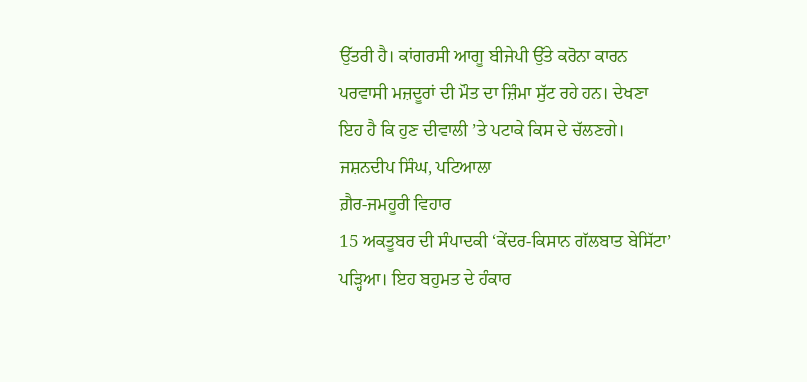ਉੱਤਰੀ ਹੈ। ਕਾਂਗਰਸੀ ਆਗੂ ਬੀਜੇਪੀ ਉੱਤੇ ਕਰੋਨਾ ਕਾਰਨ ਪਰਵਾਸੀ ਮਜ਼ਦੂਰਾਂ ਦੀ ਮੌਤ ਦਾ ਜ਼ਿੰਮਾ ਸੁੱਟ ਰਹੇ ਹਨ। ਦੇਖਣਾ ਇਹ ਹੈ ਕਿ ਹੁਣ ਦੀਵਾਲੀ ’ਤੇ ਪਟਾਕੇ ਕਿਸ ਦੇ ਚੱਲਣਗੇ।
ਜਸ਼ਨਦੀਪ ਸਿੰਘ, ਪਟਿਆਲਾ
ਗ਼ੈਰ-ਜਮਹੂਰੀ ਵਿਹਾਰ
15 ਅਕਤੂਬਰ ਦੀ ਸੰਪਾਦਕੀ ‘ਕੇਂਦਰ-ਕਿਸਾਨ ਗੱਲਬਾਤ ਬੇਸਿੱਟਾ’ ਪੜ੍ਹਿਆ। ਇਹ ਬਹੁਮਤ ਦੇ ਹੰਕਾਰ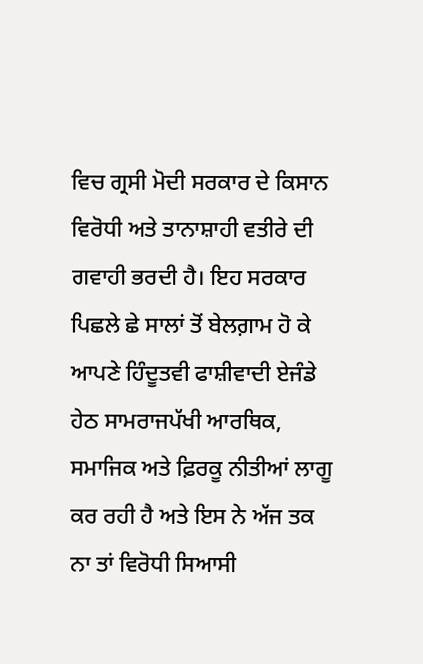ਵਿਚ ਗ੍ਰਸੀ ਮੋਦੀ ਸਰਕਾਰ ਦੇ ਕਿਸਾਨ ਵਿਰੋਧੀ ਅਤੇ ਤਾਨਾਸ਼ਾਹੀ ਵਤੀਰੇ ਦੀ ਗਵਾਹੀ ਭਰਦੀ ਹੈ। ਇਹ ਸਰਕਾਰ ਪਿਛਲੇ ਛੇ ਸਾਲਾਂ ਤੋਂ ਬੇਲਗ਼ਾਮ ਹੋ ਕੇ ਆਪਣੇ ਹਿੰਦੂਤਵੀ ਫਾਸ਼ੀਵਾਦੀ ਏਜੰਡੇ ਹੇਠ ਸਾਮਰਾਜਪੱਖੀ ਆਰਥਿਕ, ਸਮਾਜਿਕ ਅਤੇ ਫ਼ਿਰਕੂ ਨੀਤੀਆਂ ਲਾਗੂ ਕਰ ਰਹੀ ਹੈ ਅਤੇ ਇਸ ਨੇ ਅੱਜ ਤਕ ਨਾ ਤਾਂ ਵਿਰੋਧੀ ਸਿਆਸੀ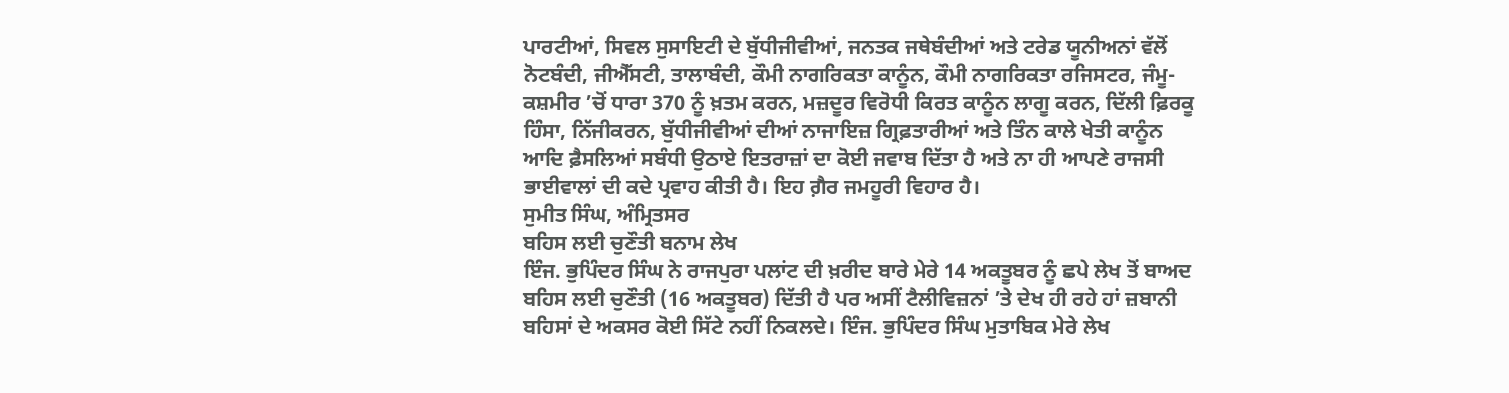ਪਾਰਟੀਆਂ, ਸਿਵਲ ਸੁਸਾਇਟੀ ਦੇ ਬੁੱਧੀਜੀਵੀਆਂ, ਜਨਤਕ ਜਥੇਬੰਦੀਆਂ ਅਤੇ ਟਰੇਡ ਯੂਨੀਅਨਾਂ ਵੱਲੋਂ ਨੋਟਬੰਦੀ, ਜੀਐੱਸਟੀ, ਤਾਲਾਬੰਦੀ, ਕੌਮੀ ਨਾਗਰਿਕਤਾ ਕਾਨੂੰਨ, ਕੌਮੀ ਨਾਗਰਿਕਤਾ ਰਜਿਸਟਰ, ਜੰਮੂ-ਕਸ਼ਮੀਰ ’ਚੋਂ ਧਾਰਾ 370 ਨੂੰ ਖ਼ਤਮ ਕਰਨ, ਮਜ਼ਦੂਰ ਵਿਰੋਧੀ ਕਿਰਤ ਕਾਨੂੰਨ ਲਾਗੂ ਕਰਨ, ਦਿੱਲੀ ਫ਼ਿਰਕੂ ਹਿੰਸਾ, ਨਿੱਜੀਕਰਨ, ਬੁੱਧੀਜੀਵੀਆਂ ਦੀਆਂ ਨਾਜਾਇਜ਼ ਗ੍ਰਿਫ਼ਤਾਰੀਆਂ ਅਤੇ ਤਿੰਨ ਕਾਲੇ ਖੇਤੀ ਕਾਨੂੰਨ ਆਦਿ ਫ਼ੈਸਲਿਆਂ ਸਬੰਧੀ ਉਠਾਏ ਇਤਰਾਜ਼ਾਂ ਦਾ ਕੋਈ ਜਵਾਬ ਦਿੱਤਾ ਹੈ ਅਤੇ ਨਾ ਹੀ ਆਪਣੇ ਰਾਜਸੀ ਭਾਈਵਾਲਾਂ ਦੀ ਕਦੇ ਪ੍ਰਵਾਹ ਕੀਤੀ ਹੈ। ਇਹ ਗ਼ੈਰ ਜਮਹੂਰੀ ਵਿਹਾਰ ਹੈ।
ਸੁਮੀਤ ਸਿੰਘ, ਅੰਮ੍ਰਿਤਸਰ
ਬਹਿਸ ਲਈ ਚੁਣੌਤੀ ਬਨਾਮ ਲੇਖ
ਇੰਜ. ਭੁਪਿੰਦਰ ਸਿੰਘ ਨੇ ਰਾਜਪੁਰਾ ਪਲਾਂਟ ਦੀ ਖ਼ਰੀਦ ਬਾਰੇ ਮੇਰੇ 14 ਅਕਤੂਬਰ ਨੂੰ ਛਪੇ ਲੇਖ ਤੋਂ ਬਾਅਦ ਬਹਿਸ ਲਈ ਚੁਣੌਤੀ (16 ਅਕਤੂਬਰ) ਦਿੱਤੀ ਹੈ ਪਰ ਅਸੀਂ ਟੈਲੀਵਿਜ਼ਨਾਂ ’ਤੇ ਦੇਖ ਹੀ ਰਹੇ ਹਾਂ ਜ਼ਬਾਨੀ ਬਹਿਸਾਂ ਦੇ ਅਕਸਰ ਕੋਈ ਸਿੱਟੇ ਨਹੀਂ ਨਿਕਲਦੇ। ਇੰਜ. ਭੁਪਿੰਦਰ ਸਿੰਘ ਮੁਤਾਬਿਕ ਮੇਰੇ ਲੇਖ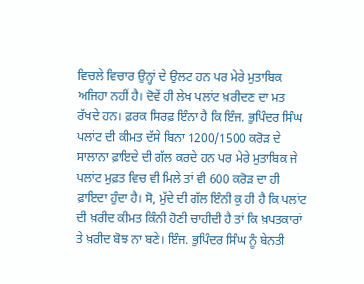ਵਿਚਲੇ ਵਿਚਾਰ ਉਨ੍ਹਾਂ ਦੇ ਉਲਟ ਹਨ ਪਰ ਮੇਰੇ ਮੁਤਾਬਿਕ ਅਜਿਹਾ ਨਹੀਂ ਹੈ। ਦੋਵੇਂ ਹੀ ਲੇਖ ਪਲਾਂਟ ਖ਼ਰੀਦਣ ਦਾ ਮਤ ਰੱਖਦੇ ਹਨ। ਫ਼ਰਕ ਸਿਰਫ਼ ਇੰਨਾ ਹੈ ਕਿ ਇੰਜ. ਭੁਪਿੰਦਰ ਸਿੰਘ ਪਲਾਂਟ ਦੀ ਕੀਮਤ ਦੱਸੇ ਬਿਨਾ 1200/1500 ਕਰੋੜ ਦੇ ਸਾਲਾਨਾ ਫ਼ਾਇਦੇ ਦੀ ਗੱਲ ਕਰਦੇ ਹਨ ਪਰ ਮੇਰੇ ਮੁਤਾਬਿਕ ਜੇ ਪਲਾਂਟ ਮੁਫ਼ਤ ਵਿਚ ਵੀ ਮਿਲੇ ਤਾਂ ਵੀ 600 ਕਰੋੜ ਦਾ ਹੀ ਫ਼ਾਇਦਾ ਹੁੰਦਾ ਹੈ। ਸੋ, ਮੁੱਦੇ ਦੀ ਗੱਲ ਇੰਨੀ ਕੁ ਹੀ ਹੈ ਕਿ ਪਲਾਂਟ ਦੀ ਖ਼ਰੀਦ ਕੀਮਤ ਕਿੰਨੀ ਹੋਣੀ ਚਾਹੀਦੀ ਹੈ ਤਾਂ ਕਿ ਖ਼ਪਤਕਾਰਾਂ ਤੇ ਖ਼ਰੀਦ ਬੋਝ ਨਾ ਬਣੇ। ਇੰਜ. ਭੁਪਿੰਦਰ ਸਿੰਘ ਨੂੰ ਬੇਨਤੀ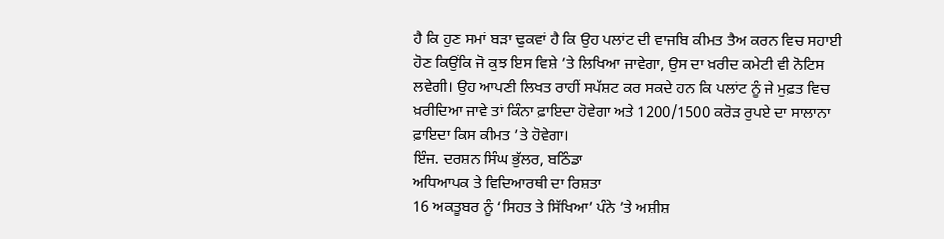ਹੈ ਕਿ ਹੁਣ ਸਮਾਂ ਬੜਾ ਢੁਕਵਾਂ ਹੈ ਕਿ ਉਹ ਪਲਾਂਟ ਦੀ ਵਾਜਬਿ ਕੀਮਤ ਤੈਅ ਕਰਨ ਵਿਚ ਸਹਾਈ ਹੋਣ ਕਿਉਂਕਿ ਜੋ ਕੁਝ ਇਸ ਵਿਸ਼ੇ ’ਤੇ ਲਿਖਿਆ ਜਾਵੇਗਾ, ਉਸ ਦਾ ਖ਼ਰੀਦ ਕਮੇਟੀ ਵੀ ਨੋਟਿਸ ਲਵੇਗੀ। ਉਹ ਆਪਣੀ ਲਿਖਤ ਰਾਹੀਂ ਸਪੱਸ਼ਟ ਕਰ ਸਕਦੇ ਹਨ ਕਿ ਪਲਾਂਟ ਨੂੰ ਜੇ ਮੁਫ਼ਤ ਵਿਚ ਖ਼ਰੀਦਿਆ ਜਾਵੇ ਤਾਂ ਕਿੰਨਾ ਫ਼ਾਇਦਾ ਹੋਵੇਗਾ ਅਤੇ 1200/1500 ਕਰੋੜ ਰੁਪਏ ਦਾ ਸਾਲਾਨਾ ਫ਼ਾਇਦਾ ਕਿਸ ਕੀਮਤ ’ਤੇ ਹੋਵੇਗਾ।
ਇੰਜ. ਦਰਸ਼ਨ ਸਿੰਘ ਭੁੱਲਰ, ਬਠਿੰਡਾ
ਅਧਿਆਪਕ ਤੇ ਵਿਦਿਆਰਥੀ ਦਾ ਰਿਸ਼ਤਾ
16 ਅਕਤੂਬਰ ਨੂੰ ‘ਸਿਹਤ ਤੇ ਸਿੱਖਿਆ’ ਪੰਨੇ ’ਤੇ ਅਸ਼ੀਸ਼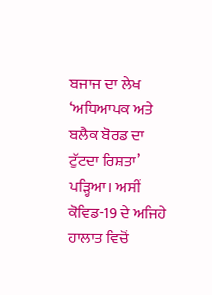ਬਜਾਜ ਦਾ ਲੇਖ ‘ਅਧਿਆਪਕ ਅਤੇ ਬਲੈਕ ਬੋਰਡ ਦਾ ਟੁੱਟਦਾ ਰਿਸ਼ਤਾ’ ਪੜ੍ਹਿਆ। ਅਸੀਂ ਕੋਵਿਡ-19 ਦੇ ਅਜਿਹੇ ਹਾਲਾਤ ਵਿਚੋਂ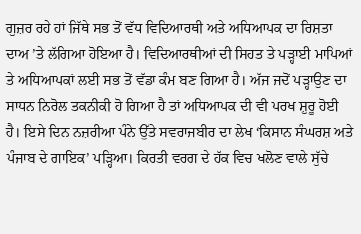ਗੁਜ਼ਰ ਰਹੇ ਹਾਂ ਜਿੱਥੇ ਸਭ ਤੋਂ ਵੱਧ ਵਿਦਿਆਰਥੀ ਅਤੇ ਅਧਿਆਪਕ ਦਾ ਰਿਸ਼ਤਾ ਦਾਅ ’ਤੇ ਲੱਗਿਆ ਹੋਇਆ ਹੈ। ਵਿਦਿਆਰਥੀਆਂ ਦੀ ਸਿਹਤ ਤੇ ਪੜ੍ਹਾਈ ਮਾਪਿਆਂ ਤੇ ਅਧਿਆਪਕਾਂ ਲਈ ਸਭ ਤੋਂ ਵੱਡਾ ਕੰਮ ਬਣ ਗਿਆ ਹੈ। ਅੱਜ ਜਦੋਂ ਪੜ੍ਹਾਉਣ ਦਾ ਸਾਧਨ ਨਿਰੋਲ ਤਕਨੀਕੀ ਹੋ ਗਿਆ ਹੈ ਤਾਂ ਅਧਿਆਪਕ ਦੀ ਵੀ ਪਰਖ ਸ਼ੁਰੂ ਹੋਈ ਹੈ। ਇਸੇ ਦਿਨ ਨਜ਼ਰੀਆ ਪੰਨੇ ਉੱਤੇ ਸਵਰਾਜਬੀਰ ਦਾ ਲੇਖ ‘ਕਿਸਾਨ ਸੰਘਰਸ਼ ਅਤੇ ਪੰਜਾਬ ਦੇ ਗਾਇਕ’ ਪੜ੍ਹਿਆ। ਕਿਰਤੀ ਵਰਗ ਦੇ ਹੱਕ ਵਿਚ ਖਲੋਣ ਵਾਲੇ ਸੁੱਚੇ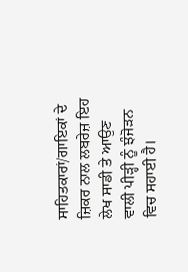ਸਾਹਿਤਕਾਰਾਂ/ਗਾਇਕਾਂ ਦੇ ਜ਼ਿਕਰ ਨਾਲ ਲਬਰੇਜ਼ ਇਹ ਲੇਖ ਸਾਡੀ ਤੇ ਆਉਣ ਵਾਲੀ ਪੀੜ੍ਹੀ ਨੂੰ ਝੰਜੋੜਨ ਵਿਚ ਸਹਾਈ ਹੈ।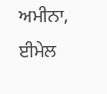ਅਮੀਨਾ, ਈਮੇਲ